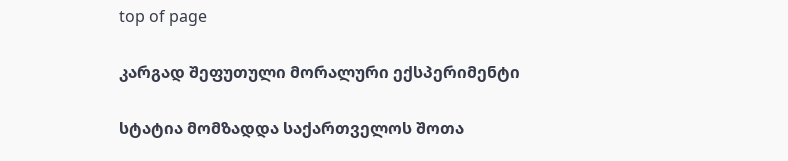top of page

კარგად შეფუთული მორალური ექსპერიმენტი

სტატია მომზადდა საქართველოს შოთა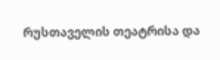რუსთაველის თეატრისა და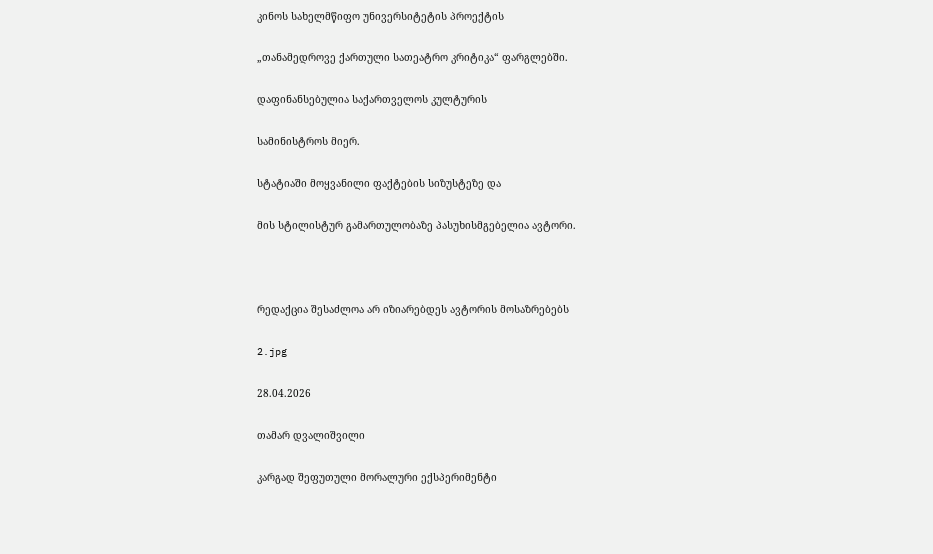კინოს სახელმწიფო უნივერსიტეტის პროექტის

„თანამედროვე ქართული სათეატრო კრიტიკა“ ფარგლებში.

დაფინანსებულია საქართველოს კულტურის

სამინისტროს მიერ.

სტატიაში მოყვანილი ფაქტების სიზუსტეზე და

მის სტილისტურ გამართულობაზე პასუხისმგებელია ავტორი.



რედაქცია შესაძლოა არ იზიარებდეს ავტორის მოსაზრებებს

2.jpg

28.04.2026

თამარ დვალიშვილი

კარგად შეფუთული მორალური ექსპერიმენტი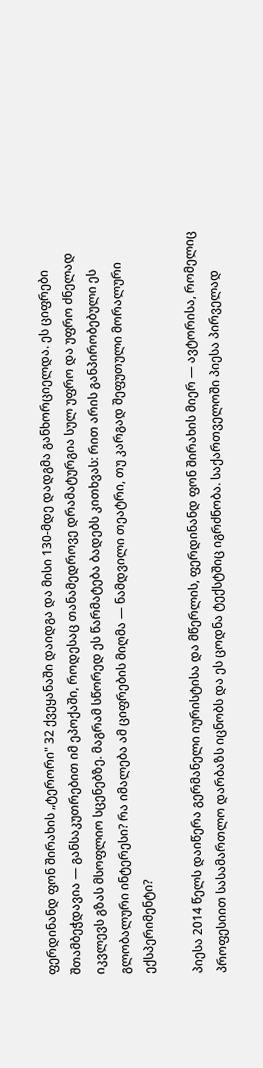ფერდინანდ ფონ შირახის „ტერორი" 32 ქვეყანაში დაიდგა და მისი 130-მდე დადგმა განხორციელდა. ეს ციფრები შთამბეჭდავია — განსაკუთრებით იმ ეპოქაში, როდესაც თანამედროვე დრამატურგია სულ უფრო და უფრო ძნელად იკვლევს გზას მსოფლიო სცენებზე. მაგრამ სწორედ ეს წარმატება ბადებს კითხვას: რით არის განპირობებული ეს გლობალური ინტერესი? რა იმალება ამ ციფრების მიღმა — ნამდვილი თეატრი, თუ კარგად შეფუთული მორალური ექსპერიმენტი?

პიესა 2014 წელს დაიწერა გერმანელი იურისტისა და მწერლის, ფერდინანდ ფონ შირახის მიერ — ავტორისა, რომელიც პროფესიით სასამართლო დარბაზს იცნობს და ეს ცოდნა ტექსტშიც იგრძნობა. საქართველოში პიესა პირველად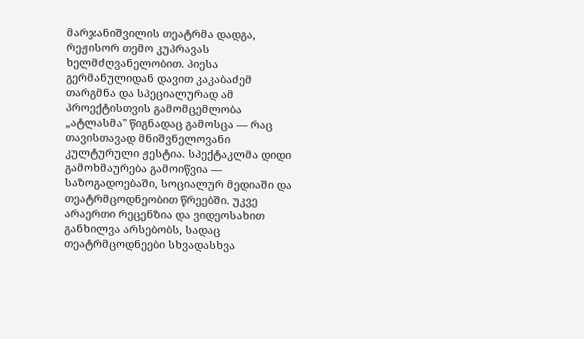მარჯანიშვილის თეატრმა დადგა, რეჟისორ თემო კუპრავას ხელმძღვანელობით. პიესა გერმანულიდან დავით კაკაბაძემ თარგმნა და სპეციალურად ამ პროექტისთვის გამომცემლობა „ატლასმა" წიგნადაც გამოსცა — რაც თავისთავად მნიშვნელოვანი კულტურული ჟესტია. სპექტაკლმა დიდი გამოხმაურება გამოიწვია — საზოგადოებაში, სოციალურ მედიაში და თეატრმცოდნეობით წრეებში. უკვე არაერთი რეცენზია და ვიდეოსახით განხილვა არსებობს, სადაც თეატრმცოდნეები სხვადასხვა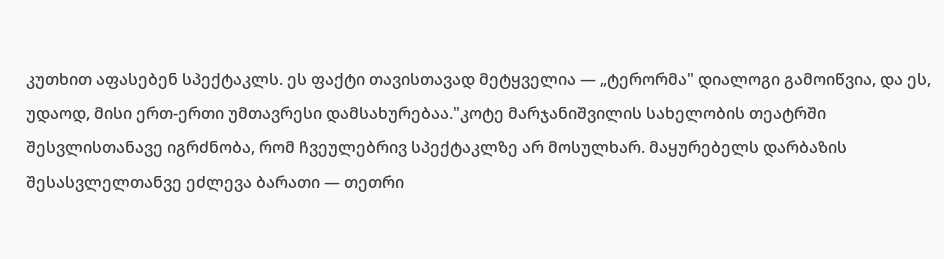კუთხით აფასებენ სპექტაკლს. ეს ფაქტი თავისთავად მეტყველია — „ტერორმა" დიალოგი გამოიწვია, და ეს, უდაოდ, მისი ერთ-ერთი უმთავრესი დამსახურებაა."კოტე მარჯანიშვილის სახელობის თეატრში შესვლისთანავე იგრძნობა, რომ ჩვეულებრივ სპექტაკლზე არ მოსულხარ. მაყურებელს დარბაზის შესასვლელთანვე ეძლევა ბარათი — თეთრი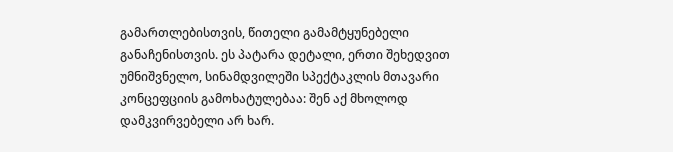გამართლებისთვის, წითელი გამამტყუნებელი განაჩენისთვის. ეს პატარა დეტალი, ერთი შეხედვით უმნიშვნელო, სინამდვილეში სპექტაკლის მთავარი კონცეფციის გამოხატულებაა: შენ აქ მხოლოდ დამკვირვებელი არ ხარ.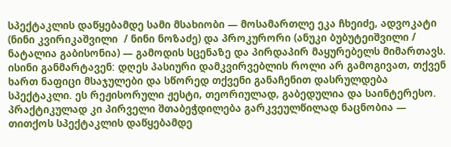სპექტაკლის დაწყებამდე სამი მსახიობი — მოსამართლე ეკა ჩხეიძე, ადვოკატი (ნინი კვირიკაშვილი  / ნინი ნოზაძე) და პროკურორი (ანუკი ბუბუტეიშვილი / ნატალია გაბისონია) — გამოდის სცენაზე და პირდაპირ მაყურებელს მიმართავს. ისინი განმარტავენ: დღეს პასიური დამკვირვებლის როლი არ გამოგივათ, თქვენ ხართ ნაფიცი მსაჯულები და სწორედ თქვენი განაჩენით დასრულდება სპექტაკლი. ეს რეჟისორული ჟესტი, თეორიულად, გაბედულია და საინტერესო. პრაქტიკულად კი პირველი შთაბეჭდილება გარკვეულწილად ნაცნობია — თითქოს სპექტაკლის დაწყებამდე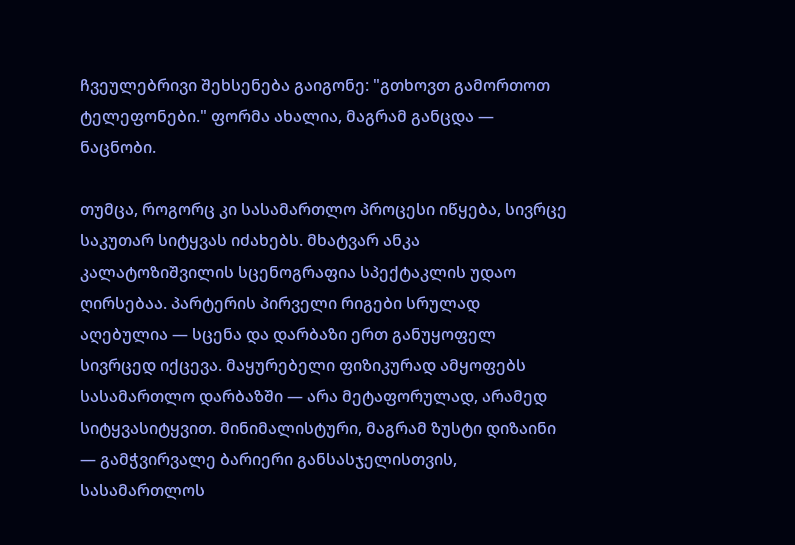ჩვეულებრივი შეხსენება გაიგონე: "გთხოვთ გამორთოთ ტელეფონები." ფორმა ახალია, მაგრამ განცდა — ნაცნობი.

თუმცა, როგორც კი სასამართლო პროცესი იწყება, სივრცე საკუთარ სიტყვას იძახებს. მხატვარ ანკა კალატოზიშვილის სცენოგრაფია სპექტაკლის უდაო ღირსებაა. პარტერის პირველი რიგები სრულად აღებულია — სცენა და დარბაზი ერთ განუყოფელ სივრცედ იქცევა. მაყურებელი ფიზიკურად ამყოფებს სასამართლო დარბაზში — არა მეტაფორულად, არამედ სიტყვასიტყვით. მინიმალისტური, მაგრამ ზუსტი დიზაინი — გამჭვირვალე ბარიერი განსასჯელისთვის, სასამართლოს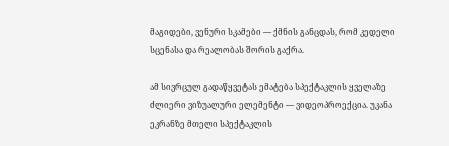მაგიდები, ვენური სკამები — ქმნის განცდას, რომ კედელი სცენასა და რეალობას შორის გაქრა.

ამ სივრცულ გადაწყვეტას ემატება სპექტაკლის ყველაზე ძლიერი ვიზუალური ელემენტი — ვიდეოპროექცია. უკანა ეკრანზე მთელი სპექტაკლის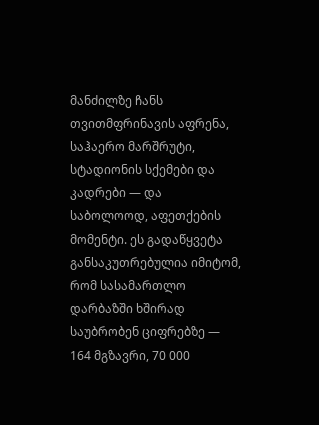მანძილზე ჩანს თვითმფრინავის აფრენა, საჰაერო მარშრუტი, სტადიონის სქემები და კადრები — და საბოლოოდ, აფეთქების მომენტი. ეს გადაწყვეტა განსაკუთრებულია იმიტომ, რომ სასამართლო დარბაზში ხშირად საუბრობენ ციფრებზე — 164 მგზავრი, 70 000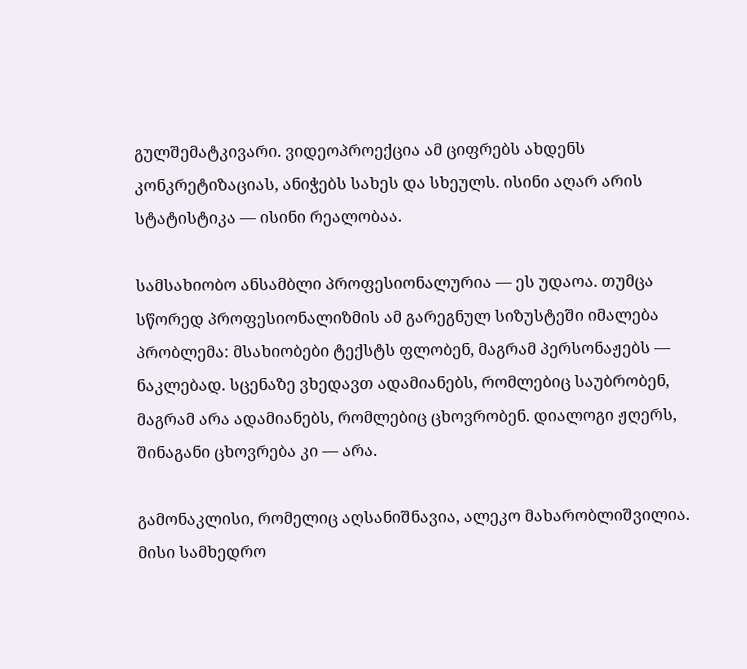გულშემატკივარი. ვიდეოპროექცია ამ ციფრებს ახდენს კონკრეტიზაციას, ანიჭებს სახეს და სხეულს. ისინი აღარ არის სტატისტიკა — ისინი რეალობაა.

სამსახიობო ანსამბლი პროფესიონალურია — ეს უდაოა. თუმცა სწორედ პროფესიონალიზმის ამ გარეგნულ სიზუსტეში იმალება პრობლემა: მსახიობები ტექსტს ფლობენ, მაგრამ პერსონაჟებს — ნაკლებად. სცენაზე ვხედავთ ადამიანებს, რომლებიც საუბრობენ, მაგრამ არა ადამიანებს, რომლებიც ცხოვრობენ. დიალოგი ჟღერს, შინაგანი ცხოვრება კი — არა.

გამონაკლისი, რომელიც აღსანიშნავია, ალეკო მახარობლიშვილია. მისი სამხედრო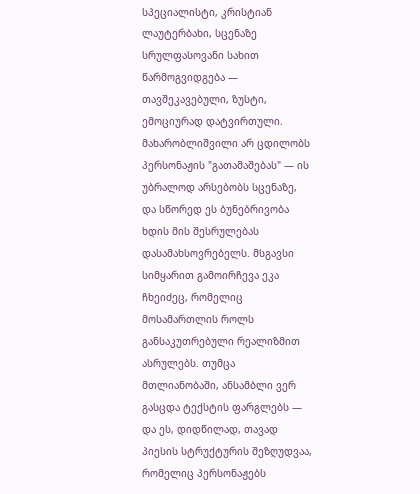სპეციალისტი, კრისტიან ლაუტერბახი, სცენაზე სრულფასოვანი სახით წარმოგვიდგება — თავშეკავებული, ზუსტი, ემოციურად დატვირთული. მახარობლიშვილი არ ცდილობს პერსონაჟის "გათამაშებას" — ის უბრალოდ არსებობს სცენაზე, და სწორედ ეს ბუნებრივობა ხდის მის შესრულებას დასამახსოვრებელს. მსგავსი სიმყარით გამოირჩევა ეკა ჩხეიძეც, რომელიც მოსამართლის როლს განსაკუთრებული რეალიზმით ასრულებს. თუმცა მთლიანობაში, ანსამბლი ვერ გასცდა ტექსტის ფარგლებს — და ეს, დიდწილად, თავად პიესის სტრუქტურის შეზღუდვაა, რომელიც პერსონაჟებს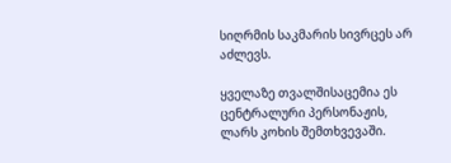სიღრმის საკმარის სივრცეს არ აძლევს.

ყველაზე თვალშისაცემია ეს ცენტრალური პერსონაჟის, ლარს კოხის შემთხვევაში.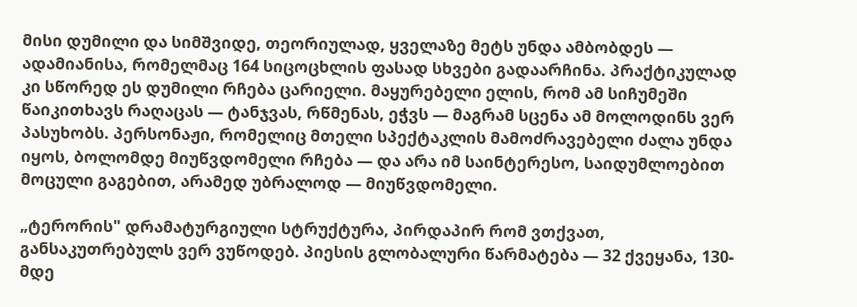მისი დუმილი და სიმშვიდე, თეორიულად, ყველაზე მეტს უნდა ამბობდეს — ადამიანისა, რომელმაც 164 სიცოცხლის ფასად სხვები გადაარჩინა. პრაქტიკულად კი სწორედ ეს დუმილი რჩება ცარიელი. მაყურებელი ელის, რომ ამ სიჩუმეში წაიკითხავს რაღაცას — ტანჯვას, რწმენას, ეჭვს — მაგრამ სცენა ამ მოლოდინს ვერ პასუხობს. პერსონაჟი, რომელიც მთელი სპექტაკლის მამოძრავებელი ძალა უნდა იყოს, ბოლომდე მიუწვდომელი რჩება — და არა იმ საინტერესო, საიდუმლოებით მოცული გაგებით, არამედ უბრალოდ — მიუწვდომელი.

„ტერორის" დრამატურგიული სტრუქტურა, პირდაპირ რომ ვთქვათ, განსაკუთრებულს ვერ ვუწოდებ. პიესის გლობალური წარმატება — 32 ქვეყანა, 130-მდე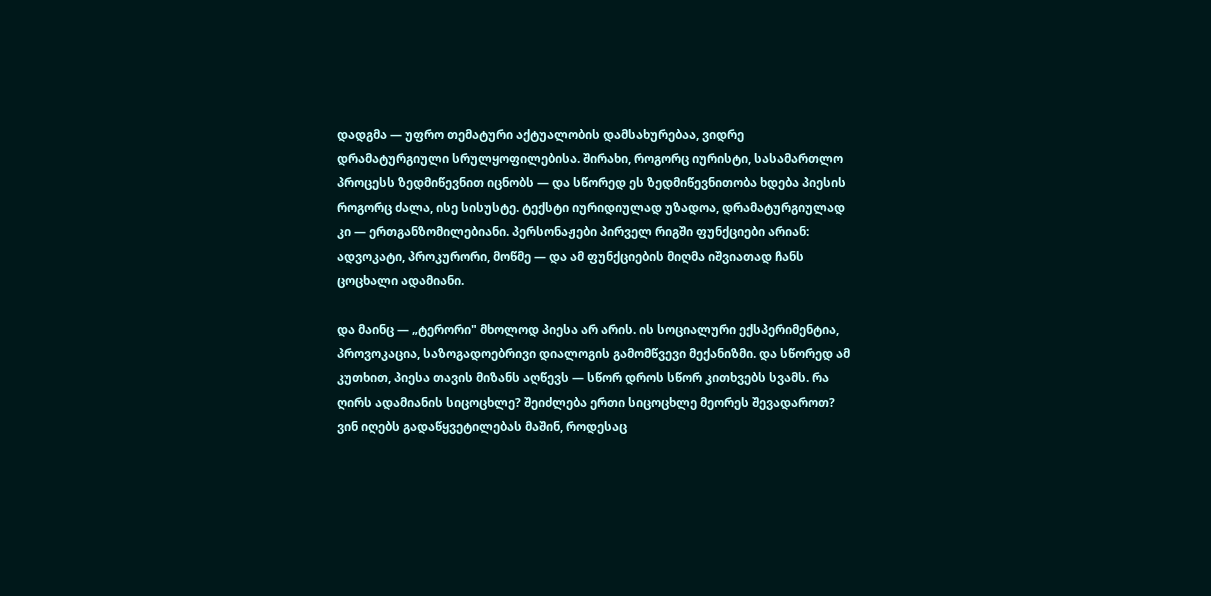დადგმა — უფრო თემატური აქტუალობის დამსახურებაა, ვიდრე დრამატურგიული სრულყოფილებისა. შირახი, როგორც იურისტი, სასამართლო პროცესს ზედმიწევნით იცნობს — და სწორედ ეს ზედმიწევნითობა ხდება პიესის როგორც ძალა, ისე სისუსტე. ტექსტი იურიდიულად უზადოა, დრამატურგიულად კი — ერთგანზომილებიანი. პერსონაჟები პირველ რიგში ფუნქციები არიან: ადვოკატი, პროკურორი, მოწმე — და ამ ფუნქციების მიღმა იშვიათად ჩანს ცოცხალი ადამიანი.

და მაინც — „ტერორი" მხოლოდ პიესა არ არის. ის სოციალური ექსპერიმენტია, პროვოკაცია, საზოგადოებრივი დიალოგის გამომწვევი მექანიზმი. და სწორედ ამ კუთხით, პიესა თავის მიზანს აღწევს — სწორ დროს სწორ კითხვებს სვამს. რა ღირს ადამიანის სიცოცხლე? შეიძლება ერთი სიცოცხლე მეორეს შევადაროთ? ვინ იღებს გადაწყვეტილებას მაშინ, როდესაც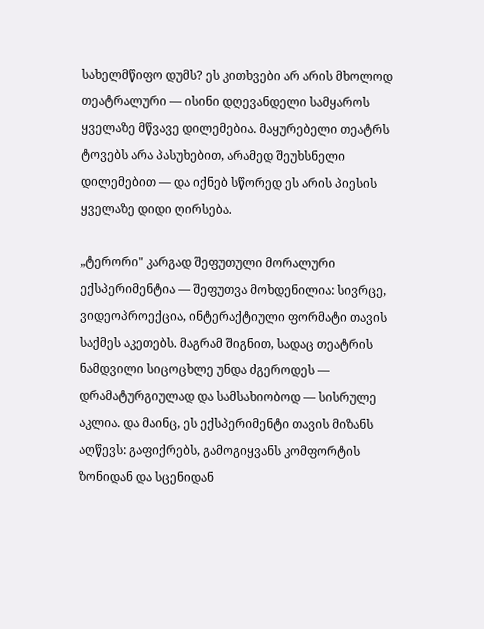სახელმწიფო დუმს? ეს კითხვები არ არის მხოლოდ თეატრალური — ისინი დღევანდელი სამყაროს ყველაზე მწვავე დილემებია. მაყურებელი თეატრს ტოვებს არა პასუხებით, არამედ შეუხსნელი დილემებით — და იქნებ სწორედ ეს არის პიესის ყველაზე დიდი ღირსება.

„ტერორი" კარგად შეფუთული მორალური ექსპერიმენტია — შეფუთვა მოხდენილია: სივრცე, ვიდეოპროექცია, ინტერაქტიული ფორმატი თავის საქმეს აკეთებს. მაგრამ შიგნით, სადაც თეატრის ნამდვილი სიცოცხლე უნდა ძგეროდეს — დრამატურგიულად და სამსახიობოდ — სისრულე აკლია. და მაინც, ეს ექსპერიმენტი თავის მიზანს აღწევს: გაფიქრებს, გამოგიყვანს კომფორტის ზონიდან და სცენიდან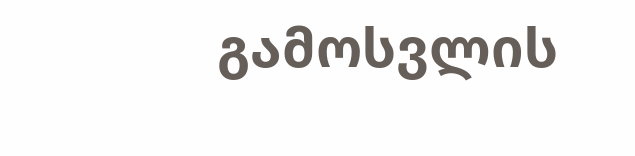გამოსვლის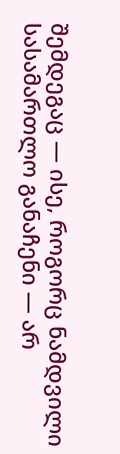შემდეგაც — ისე, როგორც ნამდვილი სასამართლო განაჩენი — არ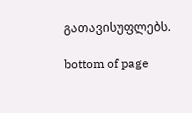გათავისუფლებს.

bottom of page